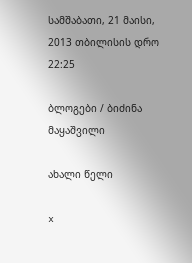სამშაბათი, 21 მაისი, 2013 თბილისის დრო 22:25

ბლოგები / ბიძინა მაყაშვილი

ახალი წელი

x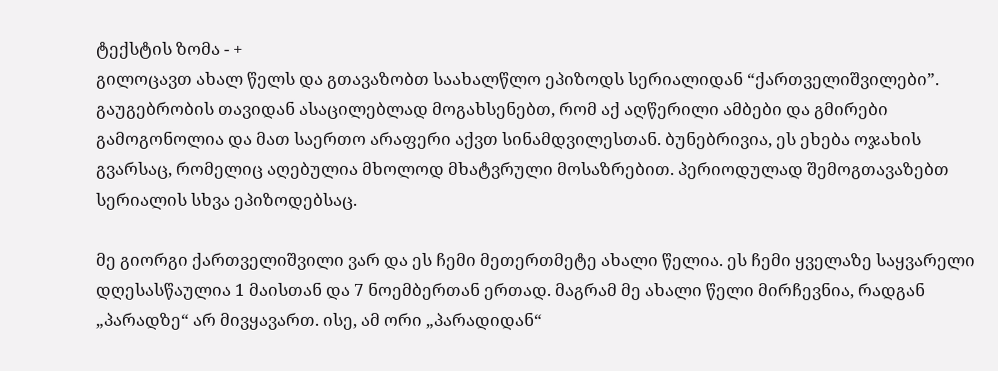ტექსტის ზომა - +
გილოცავთ ახალ წელს და გთავაზობთ საახალწლო ეპიზოდს სერიალიდან “ქართველიშვილები”. გაუგებრობის თავიდან ასაცილებლად მოგახსენებთ, რომ აქ აღწერილი ამბები და გმირები გამოგონოლია და მათ საერთო არაფერი აქვთ სინამდვილესთან. ბუნებრივია, ეს ეხება ოჯახის გვარსაც, რომელიც აღებულია მხოლოდ მხატვრული მოსაზრებით. პერიოდულად შემოგთავაზებთ სერიალის სხვა ეპიზოდებსაც.

მე გიორგი ქართველიშვილი ვარ და ეს ჩემი მეთერთმეტე ახალი წელია. ეს ჩემი ყველაზე საყვარელი დღესასწაულია 1 მაისთან და 7 ნოემბერთან ერთად. მაგრამ მე ახალი წელი მირჩევნია, რადგან „პარადზე“ არ მივყავართ. ისე, ამ ორი „პარადიდან“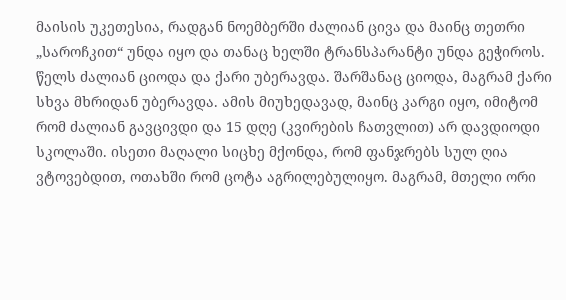მაისის უკეთესია, რადგან ნოემბერში ძალიან ცივა და მაინც თეთრი „საროჩკით“ უნდა იყო და თანაც ხელში ტრანსპარანტი უნდა გეჭიროს. წელს ძალიან ციოდა და ქარი უბერავდა. შარშანაც ციოდა, მაგრამ ქარი სხვა მხრიდან უბერავდა. ამის მიუხედავად, მაინც კარგი იყო, იმიტომ რომ ძალიან გავცივდი და 15 დღე (კვირების ჩათვლით) არ დავდიოდი სკოლაში. ისეთი მაღალი სიცხე მქონდა, რომ ფანჯრებს სულ ღია ვტოვებდით, ოთახში რომ ცოტა აგრილებულიყო. მაგრამ, მთელი ორი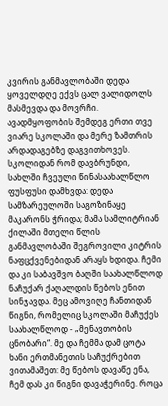კვირის განმავლობაში დედა ყოველდღე ექვს ცალ ვალიდოლს მასმევდა და მოვრჩი. ავადმყოფობის შემდეგ ერთი თვე ვიარე სკოლაში და მერე ზამთრის არდადაგებზე დაგვითხოვეს. სკოლიდან რომ დავბრუნდი, სახლში ჩვეული წინასაახალწლო ფუსფუსი დამხვდა: დედა სამზარეულოში საგოზინაყე მაკარონს ჭრიდა; მამა სამლიტრიან ქილაში მთელი წლის განმავლობაში შეგროვილი კიტრის ნაფცქვენებიდან არაყს ხდიდა. ჩემი და კი საბავშვო ბაღში საახალწლოდ ნაჩუქარ ქაღალდის წებოს ენით სინჯავდა. მეც ამოვიღე ჩანთიდან წიგნი, რომელიც სკოლაში მაჩუქეს საახალწლოდ - „მენავთობის ცნობარი“. მე და ჩემმა დამ ცოტა ხანი ერთმანეთის საჩუქრებით ვითამაშეთ: მე წებოს დავაწე ენა, ჩემ დას კი წიგნი დავაჭერინე. როცა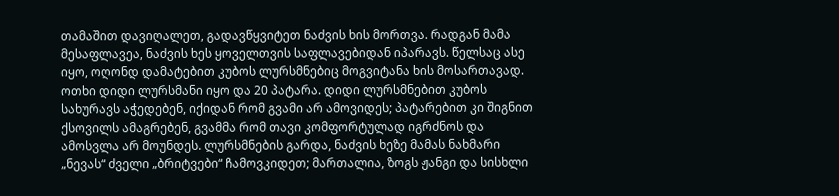თამაშით დავიღალეთ, გადავწყვიტეთ ნაძვის ხის მორთვა. რადგან მამა მესაფლავეა, ნაძვის ხეს ყოველთვის საფლავებიდან იპარავს. წელსაც ასე იყო, ოღონდ დამატებით კუბოს ლურსმნებიც მოგვიტანა ხის მოსართავად. ოთხი დიდი ლურსმანი იყო და 20 პატარა. დიდი ლურსმნებით კუბოს სახურავს აჭედებენ, იქიდან რომ გვამი არ ამოვიდეს; პატარებით კი შიგნით ქსოვილს ამაგრებენ, გვამმა რომ თავი კომფორტულად იგრძნოს და ამოსვლა არ მოუნდეს. ლურსმნების გარდა, ნაძვის ხეზე მამას ნახმარი „ნევას“ ძველი „ბრიტვები“ ჩამოვკიდეთ; მართალია, ზოგს ჟანგი და სისხლი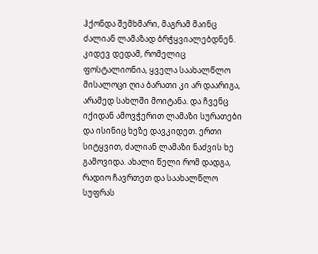ჰქონდა შემხმარი, მაგრამ მაინც ძალიან ლამაზად ბრჭყვიალებდნენ. კიდევ დედამ, რომელიც ფოსტალიონია, ყველა საახალწლო მისალოცი ღია ბარათი კი არ დაარიგა, არამედ სახლში მოიტანა. და ჩვენც იქიდან ამოვჭერით ლამაზი სურათები და ისინიც ხეზე დავკიდეთ. ერთი სიტყვით, ძალიან ლამაზი ნაძვის ხე გამოვიდა. ახალი წელი რომ დადგა, რადიო ჩავრთეთ და საახალწლო სუფრას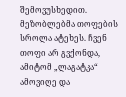შემოვუსხედით. მეზობლებმა თოფების სროლა ატეხეს. ჩვენ თოფი არ გვქონდა, ამიტომ „ლაგატკა“ ამოვიღე და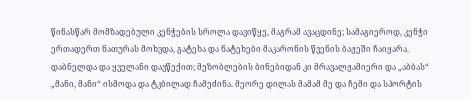წინასწარ მომზადებული კენჭების სროლა დავიწყე, მაგრამ ავაცდინე; სამაგიეროდ, კენჭი ერთადერთ ნათურას მოხვდა, გატეხა და ნატეხები მაკარონის წვენის ბაჟეში ჩაიყარა. დაბნელდა და ყველანი დავწექით; მეზობლების ბინებიდან კი მრავალჟამიერი და „აბბას“ „მანი, მანი“ ისმოდა და ტკბილად ჩამეძინა. მეორე დილას მამამ მე და ჩემი და სპორტის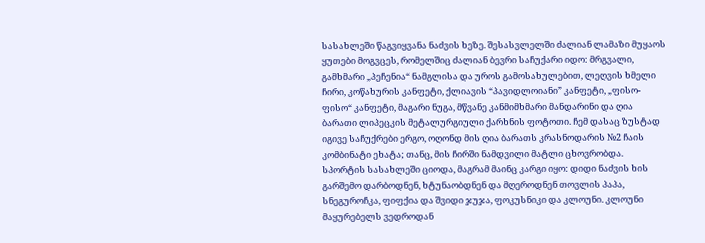სასახლეში წაგვიყვანა ნაძვის ხეზე. შესასვლელში ძალიან ლამაზი მუყაოს ყუთები მოგვცეს, რომელშიც ძალიან ბევრი საჩუქარი იდო: მრგვალი, გამხმარი „პეჩენია“ ნამგლისა და უროს გამოსახულებით, ლეღვის ხმელი ჩირი, კოწახურის კანფეტი, ქლიავის “პავიდლოიანი” კანფეტი, „ფისო-ფისო“ კანფეტი, მაგარი ნუგა, მწვანე კანმიმხმარი მანდარინი და ღია ბარათი ლიპეცკის მეტალურგიული ქარხნის ფოტოთი. ჩემ დასაც ზუსტად იგივე საჩუქრები ერგო, ოღონდ მის ღია ბარათს კრასნოდარის №2 ჩაის კომბინატი ეხატა; თანც, მის ჩირში ნამდვილი მატლი ცხოვრობდა. სპორტის სასახლეში ციოდა, მაგრამ მაინც კარგი იყო: დიდი ნაძვის ხის გარშემო დარბოდნენ, ხტუნაობდნენ და მღეროდნენ თოვლის პაპა, სნეგუროჩკა, ფიფქია და შვიდი ჯუჯა, ფოკუსნიკი და კლოუნი. კლოუნი მაყურებელს ვედროდან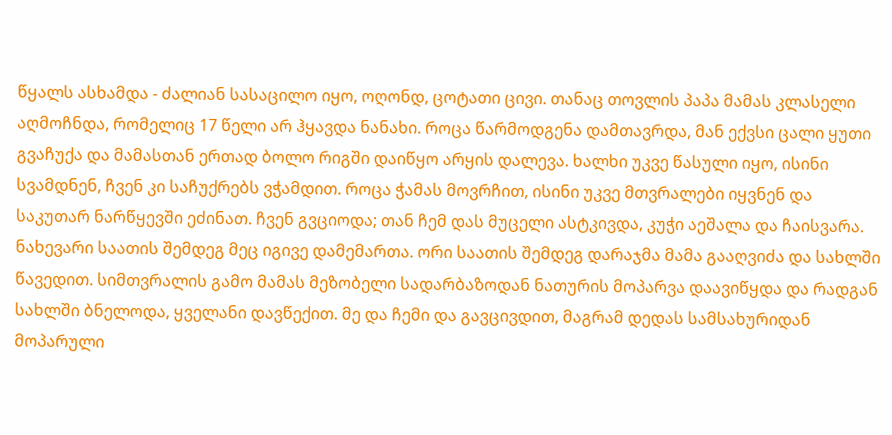წყალს ასხამდა - ძალიან სასაცილო იყო, ოღონდ, ცოტათი ცივი. თანაც თოვლის პაპა მამას კლასელი აღმოჩნდა, რომელიც 17 წელი არ ჰყავდა ნანახი. როცა წარმოდგენა დამთავრდა, მან ექვსი ცალი ყუთი გვაჩუქა და მამასთან ერთად ბოლო რიგში დაიწყო არყის დალევა. ხალხი უკვე წასული იყო, ისინი სვამდნენ, ჩვენ კი საჩუქრებს ვჭამდით. როცა ჭამას მოვრჩით, ისინი უკვე მთვრალები იყვნენ და საკუთარ ნარწყევში ეძინათ. ჩვენ გვციოდა; თან ჩემ დას მუცელი ასტკივდა, კუჭი აეშალა და ჩაისვარა. ნახევარი საათის შემდეგ მეც იგივე დამემართა. ორი საათის შემდეგ დარაჯმა მამა გააღვიძა და სახლში წავედით. სიმთვრალის გამო მამას მეზობელი სადარბაზოდან ნათურის მოპარვა დაავიწყდა და რადგან სახლში ბნელოდა, ყველანი დავწექით. მე და ჩემი და გავცივდით, მაგრამ დედას სამსახურიდან მოპარული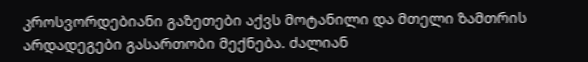კროსვორდებიანი გაზეთები აქვს მოტანილი და მთელი ზამთრის არდადეგები გასართობი მექნება. ძალიან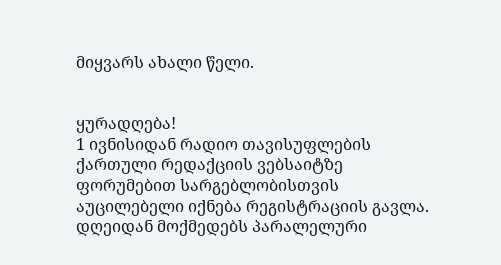მიყვარს ახალი წელი.


ყურადღება!
1 ივნისიდან რადიო თავისუფლების ქართული რედაქციის ვებსაიტზე ფორუმებით სარგებლობისთვის აუცილებელი იქნება რეგისტრაციის გავლა. დღეიდან მოქმედებს პარალელური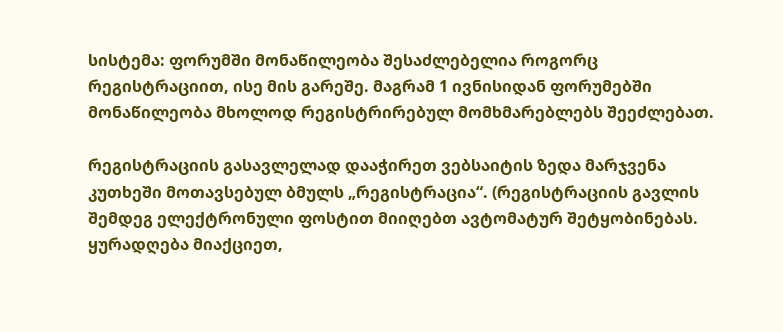სისტემა: ფორუმში მონაწილეობა შესაძლებელია როგორც რეგისტრაციით, ისე მის გარეშე. მაგრამ 1 ივნისიდან ფორუმებში მონაწილეობა მხოლოდ რეგისტრირებულ მომხმარებლებს შეეძლებათ.

რეგისტრაციის გასავლელად დააჭირეთ ვებსაიტის ზედა მარჯვენა კუთხეში მოთავსებულ ბმულს „რეგისტრაცია“. (რეგისტრაციის გავლის შემდეგ ელექტრონული ფოსტით მიიღებთ ავტომატურ შეტყობინებას. ყურადღება მიაქციეთ,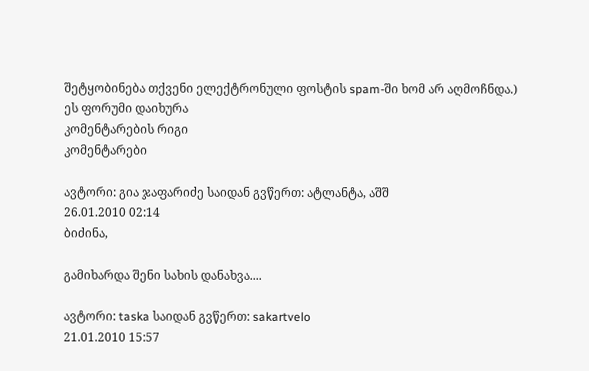შეტყობინება თქვენი ელექტრონული ფოსტის spam-ში ხომ არ აღმოჩნდა.)
ეს ფორუმი დაიხურა
კომენტარების რიგი
კომენტარები

ავტორი: გია ჯაფარიძე საიდან გვწერთ: ატლანტა, აშშ
26.01.2010 02:14
ბიძინა,

გამიხარდა შენი სახის დანახვა....

ავტორი: taska საიდან გვწერთ: sakartvelo
21.01.2010 15:57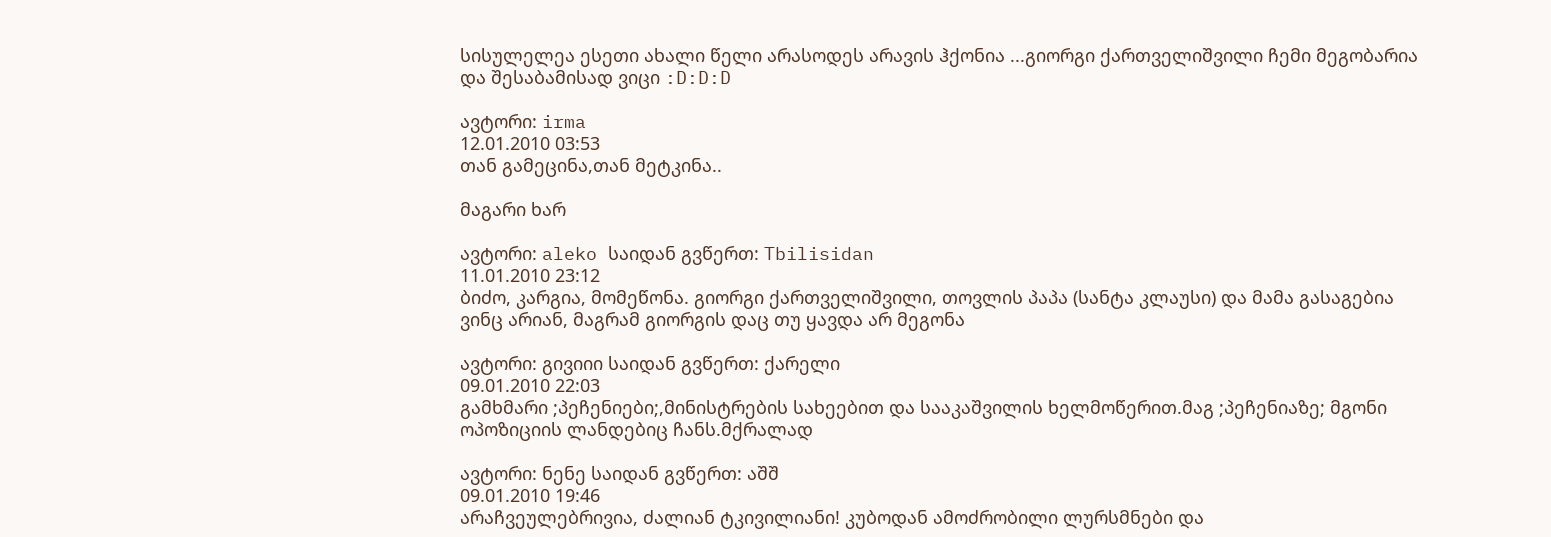სისულელეა ესეთი ახალი წელი არასოდეს არავის ჰქონია ...გიორგი ქართველიშვილი ჩემი მეგობარია და შესაბამისად ვიცი :D:D:D

ავტორი: irma
12.01.2010 03:53
თან გამეცინა,თან მეტკინა..

მაგარი ხარ

ავტორი: aleko საიდან გვწერთ: Tbilisidan
11.01.2010 23:12
ბიძო, კარგია, მომეწონა. გიორგი ქართველიშვილი, თოვლის პაპა (სანტა კლაუსი) და მამა გასაგებია ვინც არიან, მაგრამ გიორგის დაც თუ ყავდა არ მეგონა

ავტორი: გივიიი საიდან გვწერთ: ქარელი
09.01.2010 22:03
გამხმარი ;პეჩენიები;,მინისტრების სახეებით და სააკაშვილის ხელმოწერით.მაგ ;პეჩენიაზე; მგონი ოპოზიციის ლანდებიც ჩანს.მქრალად

ავტორი: ნენე საიდან გვწერთ: აშშ
09.01.2010 19:46
არაჩვეულებრივია, ძალიან ტკივილიანი! კუბოდან ამოძრობილი ლურსმნები და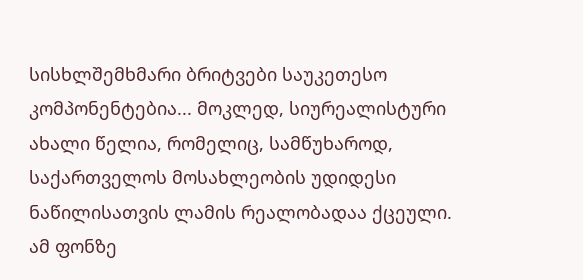სისხლშემხმარი ბრიტვები საუკეთესო კომპონენტებია... მოკლედ, სიურეალისტური ახალი წელია, რომელიც, სამწუხაროდ, საქართველოს მოსახლეობის უდიდესი ნაწილისათვის ლამის რეალობადაა ქცეული. ამ ფონზე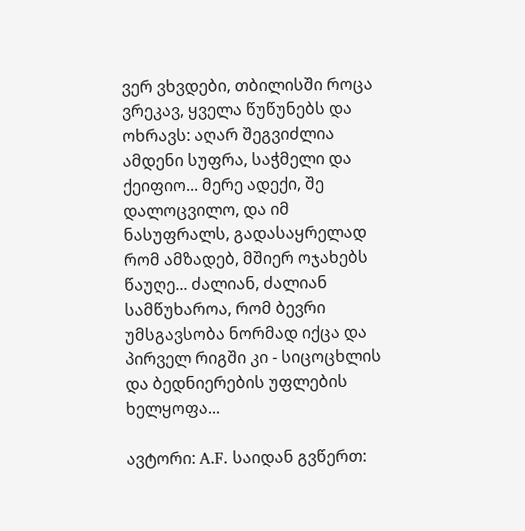ვერ ვხვდები, თბილისში როცა ვრეკავ, ყველა წუწუნებს და ოხრავს: აღარ შეგვიძლია ამდენი სუფრა, საჭმელი და ქეიფიო... მერე ადექი, შე დალოცვილო, და იმ ნასუფრალს, გადასაყრელად რომ ამზადებ, მშიერ ოჯახებს წაუღე... ძალიან, ძალიან სამწუხაროა, რომ ბევრი უმსგავსობა ნორმად იქცა და პირველ რიგში კი - სიცოცხლის და ბედნიერების უფლების ხელყოფა...

ავტორი: A.F. საიდან გვწერთ: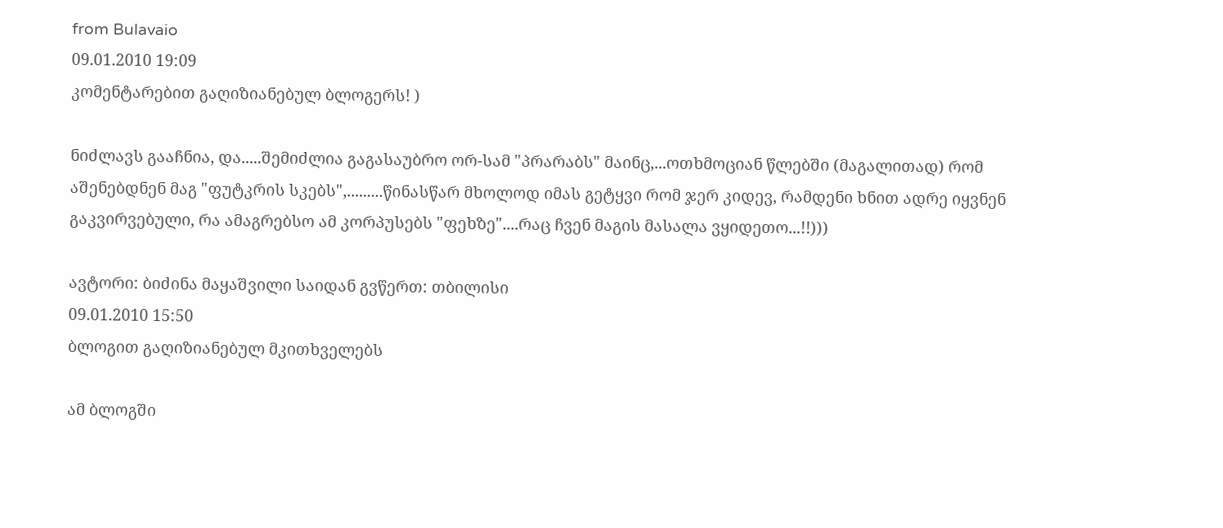from Bulavaio
09.01.2010 19:09
კომენტარებით გაღიზიანებულ ბლოგერს! )

ნიძლავს გააჩნია, და.....შემიძლია გაგასაუბრო ორ-სამ "პრარაბს" მაინც,...ოთხმოციან წლებში (მაგალითად) რომ აშენებდნენ მაგ "ფუტკრის სკებს",.........წინასწარ მხოლოდ იმას გეტყვი რომ ჯერ კიდევ, რამდენი ხნით ადრე იყვნენ გაკვირვებული, რა ამაგრებსო ამ კორპუსებს "ფეხზე"....რაც ჩვენ მაგის მასალა ვყიდეთო...!!)))

ავტორი: ბიძინა მაყაშვილი საიდან გვწერთ: თბილისი
09.01.2010 15:50
ბლოგით გაღიზიანებულ მკითხველებს

ამ ბლოგში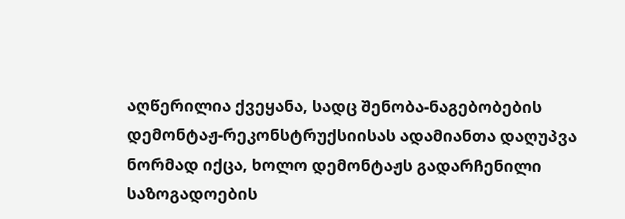აღწერილია ქვეყანა, სადც შენობა-ნაგებობების დემონტაჟ-რეკონსტრუქსიისას ადამიანთა დაღუპვა ნორმად იქცა, ხოლო დემონტაჟს გადარჩენილი საზოგადოების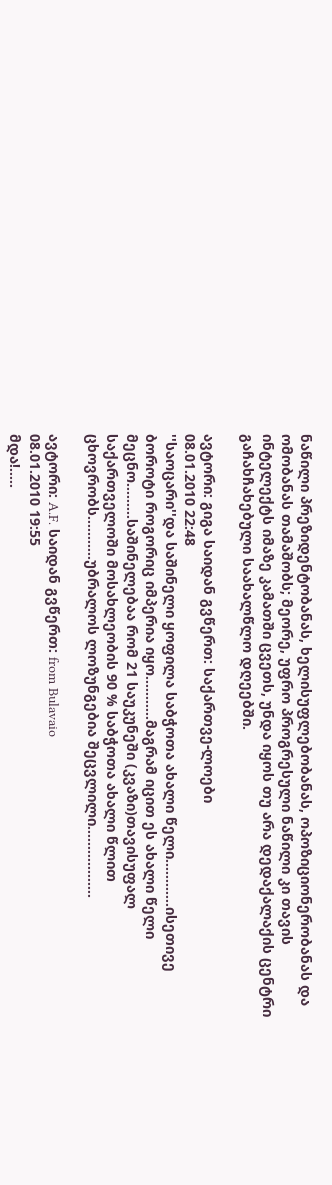ნაწილი პრეზიდენტობანას, ხელისუფლებობანას, ოპოზიციონერობანას და ომობანას თამაშობს; მეორე, უფრო პროგრესული ნაწილი კი თავის ინტელექტს იმაზე კამათში ცვეთს, უნდა იყოს თუ არა დედაქალაქის ცენტრი გაჩახჩახებული საახალწლო დღეებში.

ავტორი: გიგა საიდან გვწერთ: საქართვე-ლოები
08.01.2010 22:48
''საოცარი''და საშინელი ყოფილა საბჭოთა ახალი წელი............ისეთივე ბოროტი როგორიც იმპერია იყო...........მაგრამ იცით ეს ახალი წელი მეცნო.........საშინელებაა რომ 21 საუკუნეში (კვაზი)თავისუფალ საქართველოში მოსახლეობის 90 % საბჭოთა ახალი წლით ცხოვრობს...........უბრალოს ლოზუნგებია შეცვლილი..................

ავტორი: A.F. საიდან გვწერთ: from Bulavaio
08.01.2010 19:55
მდა!.....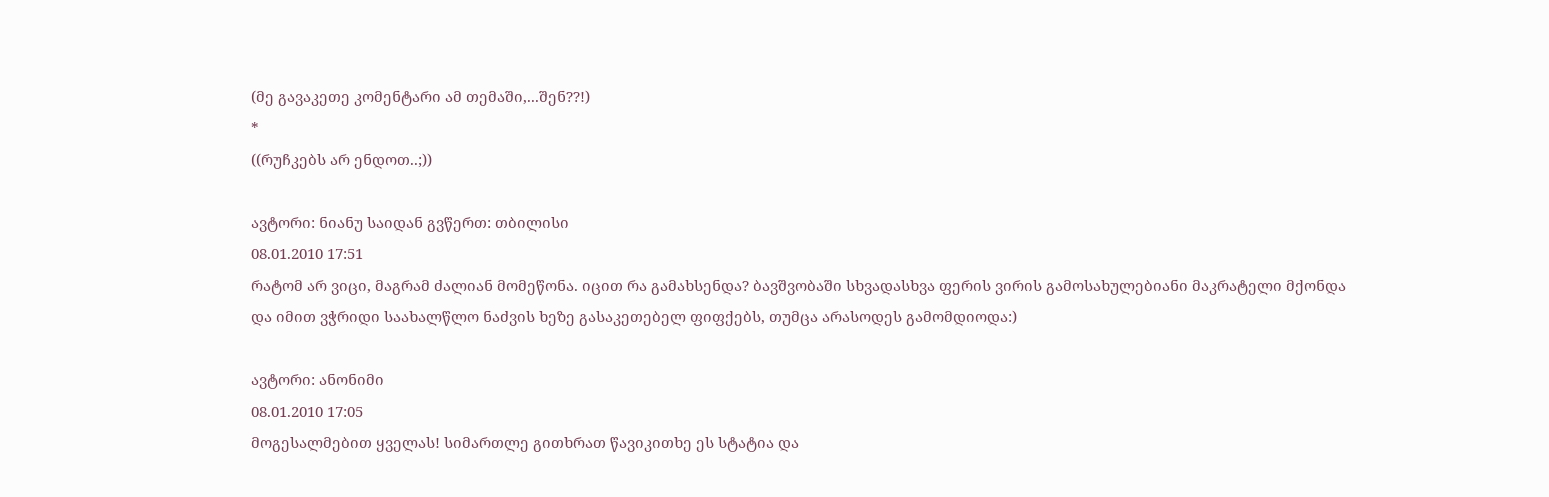(მე გავაკეთე კომენტარი ამ თემაში,...შენ??!)
*
((რუჩკებს არ ენდოთ..;))

ავტორი: ნიანუ საიდან გვწერთ: თბილისი
08.01.2010 17:51
რატომ არ ვიცი, მაგრამ ძალიან მომეწონა. იცით რა გამახსენდა? ბავშვობაში სხვადასხვა ფერის ვირის გამოსახულებიანი მაკრატელი მქონდა და იმით ვჭრიდი საახალწლო ნაძვის ხეზე გასაკეთებელ ფიფქებს, თუმცა არასოდეს გამომდიოდა:)

ავტორი: ანონიმი
08.01.2010 17:05
მოგესალმებით ყველას! სიმართლე გითხრათ წავიკითხე ეს სტატია და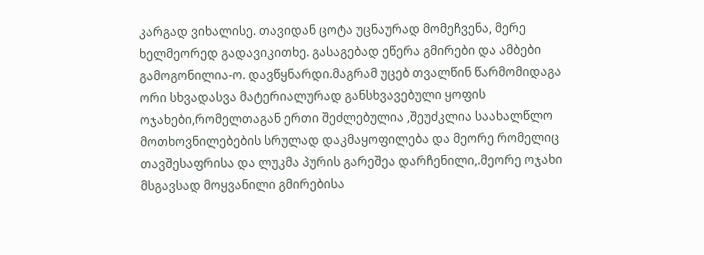კარგად ვიხალისე. თავიდან ცოტა უცნაურად მომეჩვენა, მერე ხელმეორედ გადავიკითხე. გასაგებად ეწერა გმირები და ამბები გამოგონილია-ო. დავწყნარდი.მაგრამ უცებ თვალწინ წარმომიდაგა ორი სხვადასვა მატერიალურად განსხვავებული ყოფის ოჯახები,რომელთაგან ერთი შეძლებულია ,შეუძკლია საახალწლო მოთხოვნილებების სრულად დაკმაყოფილება და მეორე რომელიც თავშესაფრისა და ლუკმა პურის გარეშეა დარჩენილი,.მეორე ოჯახი მსგავსად მოყვანილი გმირებისა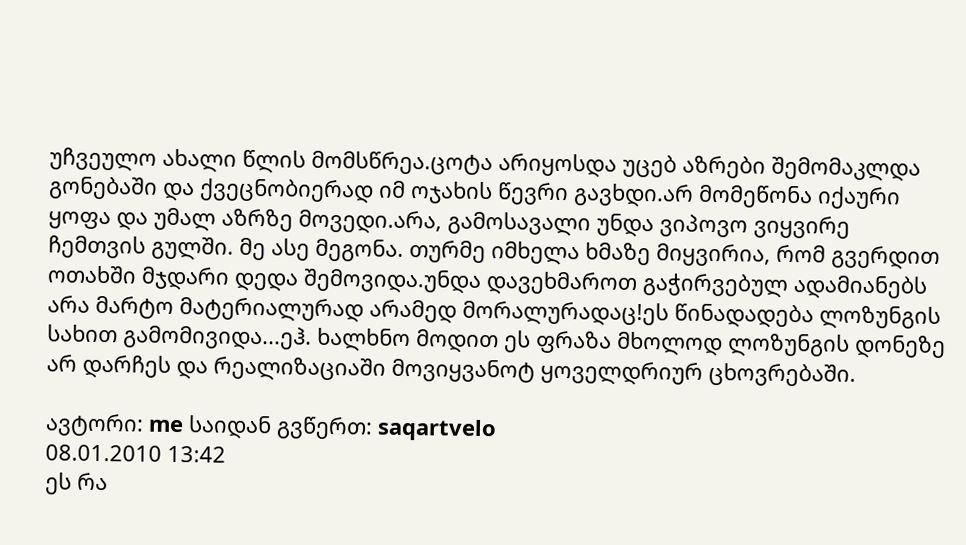უჩვეულო ახალი წლის მომსწრეა.ცოტა არიყოსდა უცებ აზრები შემომაკლდა გონებაში და ქვეცნობიერად იმ ოჯახის წევრი გავხდი.არ მომეწონა იქაური ყოფა და უმალ აზრზე მოვედი.არა, გამოსავალი უნდა ვიპოვო ვიყვირე ჩემთვის გულში. მე ასე მეგონა. თურმე იმხელა ხმაზე მიყვირია, რომ გვერდით ოთახში მჯდარი დედა შემოვიდა.უნდა დავეხმაროთ გაჭირვებულ ადამიანებს არა მარტო მატერიალურად არამედ მორალურადაც!ეს წინადადება ლოზუნგის სახით გამომივიდა...ეჰ. ხალხნო მოდით ეს ფრაზა მხოლოდ ლოზუნგის დონეზე არ დარჩეს და რეალიზაციაში მოვიყვანოტ ყოველდრიურ ცხოვრებაში.

ავტორი: me საიდან გვწერთ: saqartvelo
08.01.2010 13:42
ეს რა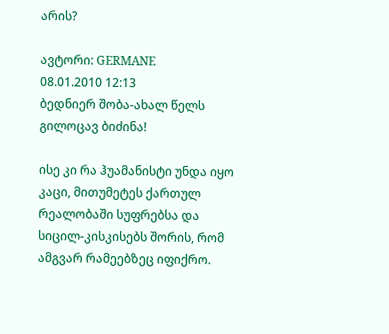არის?

ავტორი: GERMANE
08.01.2010 12:13
ბედნიერ შობა-ახალ წელს გილოცავ ბიძინა!

ისე კი რა ჰუამანისტი უნდა იყო კაცი, მითუმეტეს ქართულ რეალობაში სუფრებსა და სიცილ-კისკისებს შორის, რომ ამგვარ რამეებზეც იფიქრო.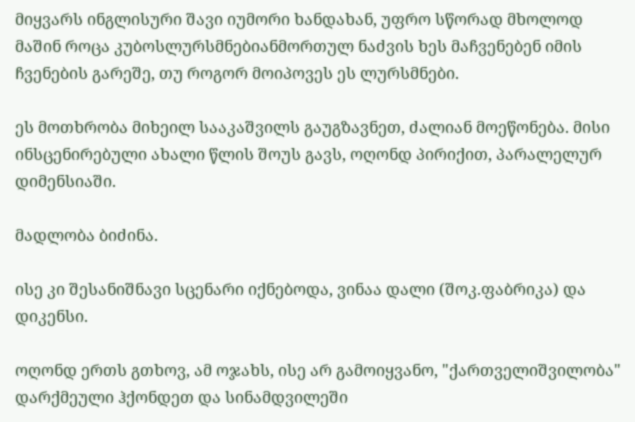მიყვარს ინგლისური შავი იუმორი ხანდახან, უფრო სწორად მხოლოდ მაშინ როცა კუბოსლურსმნებიანმორთულ ნაძვის ხეს მაჩვენებენ იმის ჩვენების გარეშე, თუ როგორ მოიპოვეს ეს ლურსმნები.

ეს მოთხრობა მიხეილ სააკაშვილს გაუგზავნეთ, ძალიან მოეწონება. მისი ინსცენირებული ახალი წლის შოუს გავს, ოღონდ პირიქით, პარალელურ დიმენსიაში.

მადლობა ბიძინა.

ისე კი შესანიშნავი სცენარი იქნებოდა, ვინაა დალი (შოკ.ფაბრიკა) და დიკენსი.

ოღონდ ერთს გთხოვ, ამ ოჯახს, ისე არ გამოიყვანო, "ქართველიშვილობა" დარქმეული ჰქონდეთ და სინამდვილეში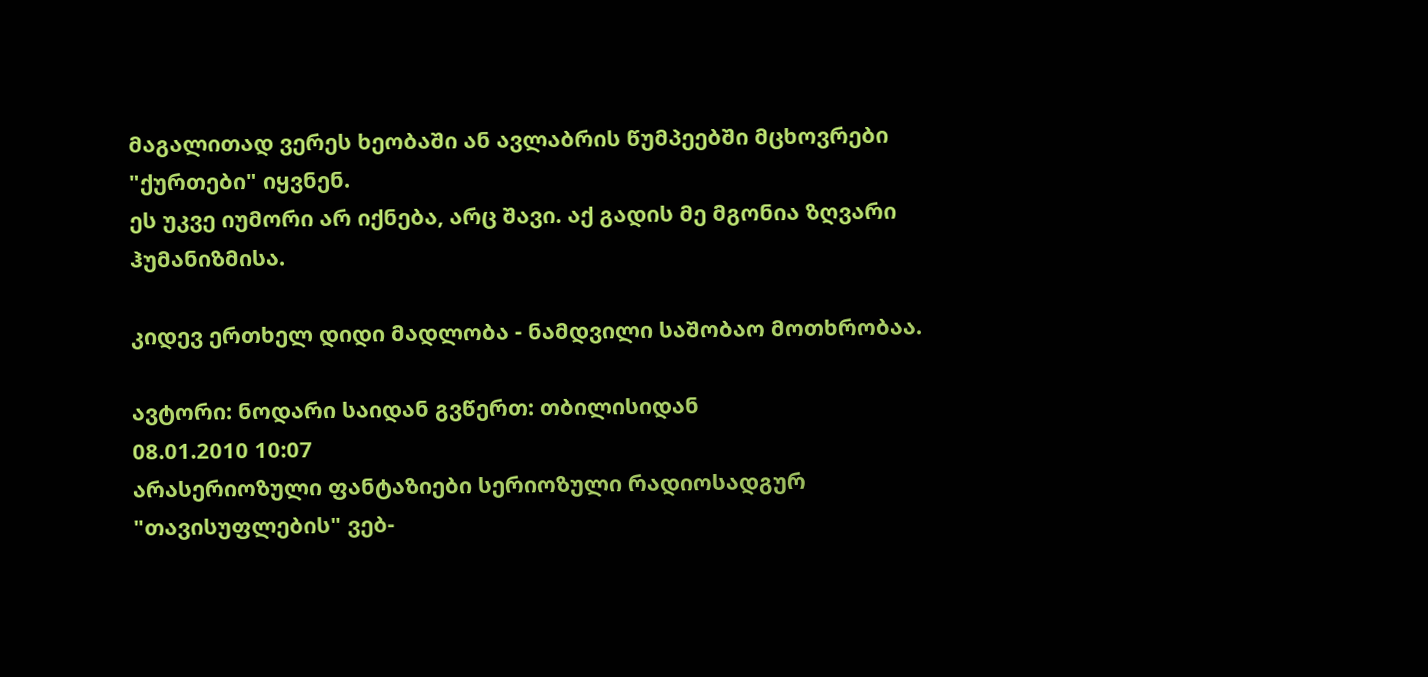მაგალითად ვერეს ხეობაში ან ავლაბრის წუმპეებში მცხოვრები "ქურთები" იყვნენ.
ეს უკვე იუმორი არ იქნება, არც შავი. აქ გადის მე მგონია ზღვარი ჰუმანიზმისა.

კიდევ ერთხელ დიდი მადლობა - ნამდვილი საშობაო მოთხრობაა.

ავტორი: ნოდარი საიდან გვწერთ: თბილისიდან
08.01.2010 10:07
არასერიოზული ფანტაზიები სერიოზული რადიოსადგურ "თავისუფლების" ვებ-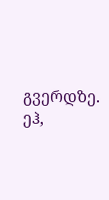გვერდზე. ეჰ,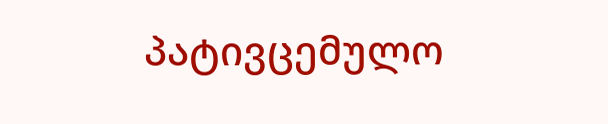პატივცემულო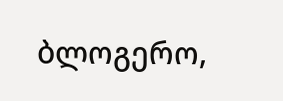ბლოგერო,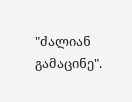"ძალიან გამაცინე".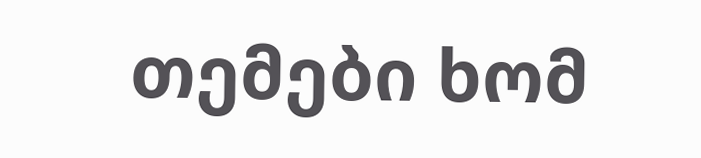თემები ხომ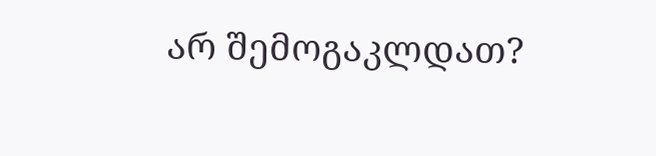არ შემოგაკლდათ?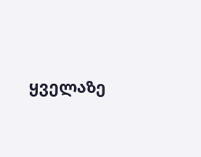ყველაზე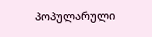პოპულარული